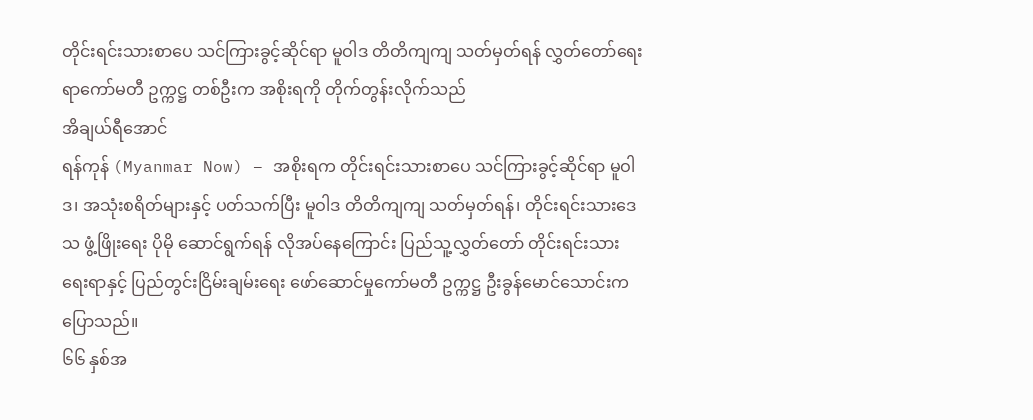တိုင်းရင်းသားစာပေ သင်ကြားခွင့်ဆိုင်ရာ မူဝါဒ တိတိကျကျ သတ်မှတ်ရန် လွှတ်တော်ရေးရာကော်မတီ ဥက္ကဋ္ဌ တစ်ဦးက အစိုးရကို တိုက်တွန်းလိုက်သည်
အိချယ်ရီအောင်
ရန်ကုန် (Myanmar Now) – အစိုးရက တိုင်းရင်းသားစာပေ သင်ကြားခွင့်ဆိုင်ရာ မူဝါဒ၊ အသုံးစရိတ်များနှင့် ပတ်သက်ပြီး မူဝါဒ တိတိကျကျ သတ်မှတ်ရန်၊ တိုင်းရင်းသားဒေသ ဖွံ့ဖြိုးရေး ပိုမို ဆောင်ရွက်ရန် လိုအပ်နေကြောင်း ပြည်သူ့လွှတ်တော် တိုင်းရင်းသားရေးရာနှင့် ပြည်တွင်းငြိမ်းချမ်းရေး ဖော်ဆောင်မှုကော်မတီ ဥက္ကဋ္ဌ ဦးခွန်မောင်သောင်းက ပြောသည်။
၆၆ နှစ်အ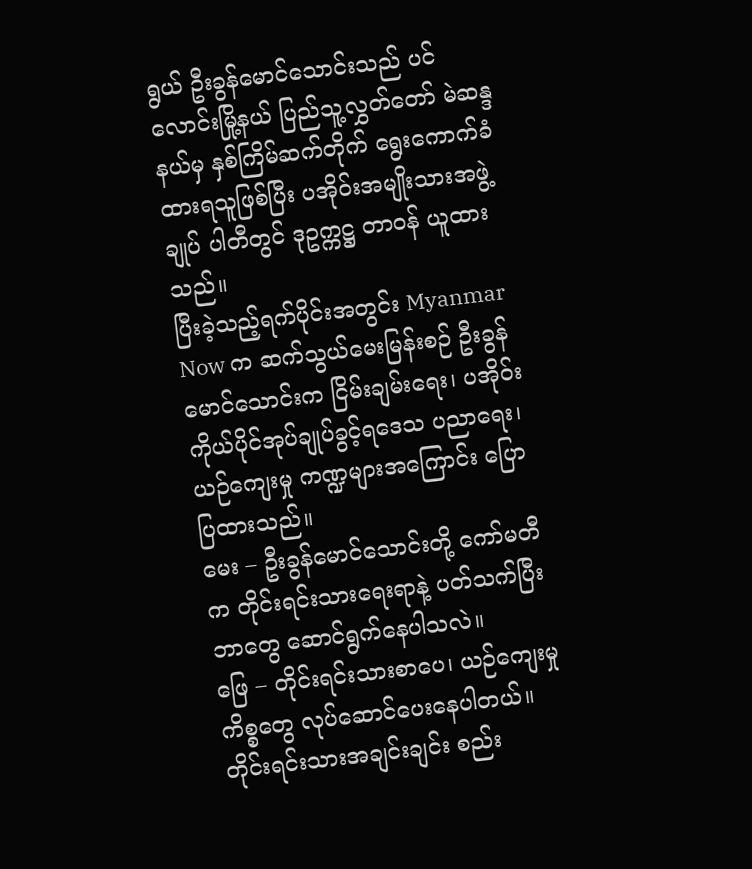ရွယ် ဦးခွန်မောင်သောင်းသည် ပင်လောင်းမြို့နယ် ပြည်သူ့လွှတ်တော် မဲဆန္ဒနယ်မှ နှစ်ကြိမ်ဆက်တိုက် ရွေးကောက်ခံထားရသူဖြစ်ပြီး ပအိုဝ်းအမျိုးသားအဖွဲ့ချုပ် ပါတီတွင် ဒုဥက္ကဋ္ဌ တာဝန် ယူထားသည်။
ပြီးခဲ့သည့်ရက်ပိုင်းအတွင်း Myanmar Now က ဆက်သွယ်မေးမြန်းစဉ် ဦးခွန်မောင်သောင်းက ငြိမ်းချမ်းရေး၊ ပအိုဝ်းကိုယ်ပိုင်အုပ်ချုပ်ခွင့်ရဒေသ ပညာရေး၊ ယဉ်ကျေးမှု ကဏ္ဍများအကြောင်း ပြောပြထားသည်။
မေး – ဦးခွန်မောင်သောင်းတို့ ကော်မတီက တိုင်းရင်းသားရေးရာနဲ့ ပတ်သက်ပြီး ဘာတွေ ဆောင်ရွက်နေပါသလဲ။
ဖြေ – တိုင်းရင်းသားစာပေ၊ ယဉ်ကျေးမှုကိစ္စတွေ လုပ်ဆောင်ပေးနေပါတယ်။ တိုင်းရင်းသားအချင်းချင်း စည်း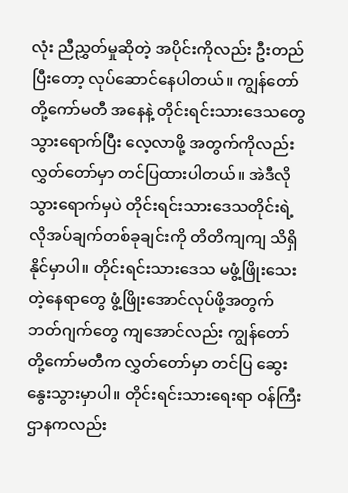လုံး ညီညွှတ်မှုဆိုတဲ့ အပိုင်းကိုလည်း ဦးတည်ပြီးတော့ လုပ်ဆောင်နေပါတယ်။ ကျွန်တော်တို့ကော်မတီ အနေနဲ့ တိုင်းရင်းသားဒေသတွေသွားရောက်ပြီး လေ့လာဖို့ အတွက်ကိုလည်း လွှတ်တော်မှာ တင်ပြထားပါတယ်။ အဲဒီလိုသွားရောက်မှပဲ တိုင်းရင်းသားဒေသတိုင်းရဲ့ လိုအပ်ချက်တစ်ခုချင်းကို တိတိကျကျ သိရှိနိုင်မှာပါ။ တိုင်းရင်းသားဒေသ မဖွံ့ဖြိုးသေးတဲ့နေရာတွေ ဖွံ့ဖြိုးအောင်လုပ်ဖို့အတွက် ဘတ်ဂျက်တွေ ကျအောင်လည်း ကျွန်တော်တို့ကော်မတီက လွှတ်တော်မှာ တင်ပြ ဆွေးနွေးသွားမှာပါ။ တိုင်းရင်းသားရေးရာ ဝန်ကြီးဌာနကလည်း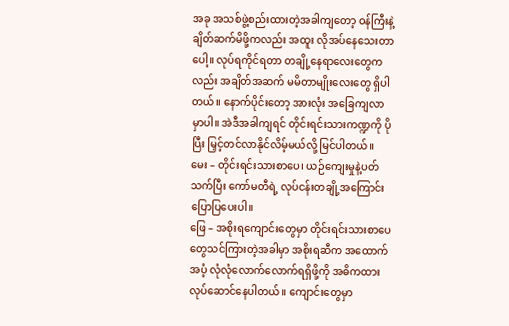အခု အသစ်ဖွဲ့စည်းထားတဲ့အခါကျတော့ ဝန်ကြီးနဲ့ ချိတ်ဆက်မိဖို့ကလည်း အထူး လိုအပ်နေသေးတာပေါ့။ လုပ်ရကိုင်ရတာ တချို့နေရာလေးတွေကလည်း အချိတ်အဆက် မမိတာမျိုးလေးတွေ ရှိပါတယ်။ နောက်ပိုင်းတော့ အားလုံး အခြေကျလာမှာပါ။ အဲဒီအခါကျရင် တိုင်းရင်းသားကဏ္ဍကို ပိုပြီး မြှင့်တင်လာနိုင်လိမ့်မယ်လို့ မြင်ပါတယ်။
မေး – တိုင်းရင်းသားစာပေ၊ ယဉ်ကျေးမှုနဲ့ပတ်သက်ပြီး ကော်မတီရဲ့ လုပ်ငန်းတချို့အကြောင်း ပြောပြပေးပါ။
ဖြေ – အစိုးရကျောင်းတွေမှာ တိုင်းရင်းသားစာပေတွေသင်ကြားတဲ့အခါမှာ အစိုးရဆီက အထောက်အပံ့ လုံလုံလောက်လောက်ရရှိဖို့ကို အဓိကထား လုပ်ဆောင်နေပါတယ်။ ကျောင်းတွေမှာ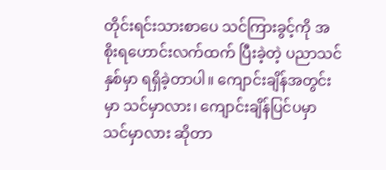တိုင်းရင်းသားစာပေ သင်ကြားခွင့်ကို အစိုးရဟောင်းလက်ထက် ပြီးခဲ့တဲ့ ပညာသင်နှစ်မှာ ရရှိခဲ့တာပါ။ ကျောင်းချိန်အတွင်းမှာ သင်မှာလား၊ ကျောင်းချိန်ပြင်ပမှာ သင်မှာလား ဆိုတာ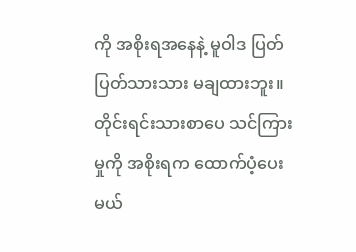ကို အစိုးရအနေနဲ့ မူဝါဒ ပြတ်ပြတ်သားသား မချထားဘူး။ တိုင်းရင်းသားစာပေ သင်ကြားမှုကို အစိုးရက ထောက်ပံ့ပေးမယ်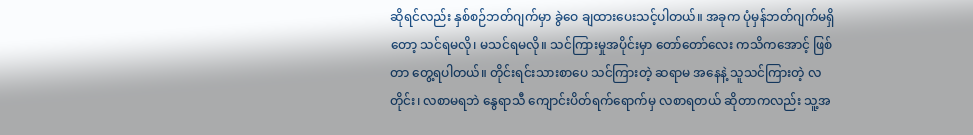ဆိုရင်လည်း နှစ်စဉ်ဘတ်ဂျက်မှာ ခွဲဝေ ချထားပေးသင့်ပါတယ်။ အခုက ပုံမှန်ဘတ်ဂျက်မရှိတော့ သင်ရမလို၊ မသင်ရမလို။ သင်ကြားမှုအပိုင်းမှာ တော်တော်လေး ကသိကအောင့် ဖြစ်တာ တွေ့ရပါတယ်။ တိုင်းရင်းသားစာပေ သင်ကြားတဲ့ ဆရာမ အနေနဲ့ သူသင်ကြားတဲ့ လတိုင်း၊ လစာမရဘဲ နွေရာသီ ကျောင်းပိတ်ရက်ရောက်မှ လစာရတယ် ဆိုတာကလည်း သူ့အ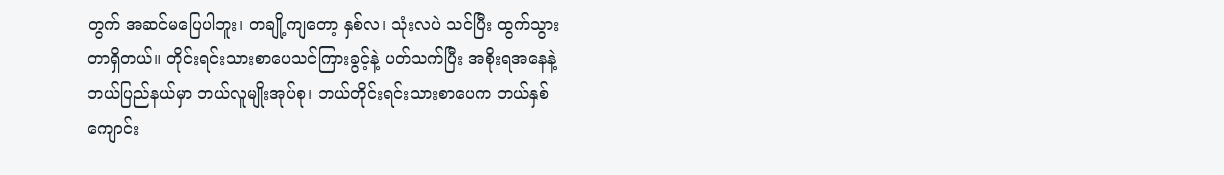တွက် အဆင်မပြေပါဘူး၊ တချို့ကျတော့ နှစ်လ၊ သုံးလပဲ သင်ပြီး ထွက်သွားတာရှိတယ်။ တိုင်းရင်းသားစာပေသင်ကြားခွင့်နဲ့ ပတ်သက်ပြီး အစိုးရအနေနဲ့ ဘယ်ပြည်နယ်မှာ ဘယ်လူမျိုးအုပ်စု၊ ဘယ်တိုင်းရင်းသားစာပေက ဘယ်နှစ်ကျောင်း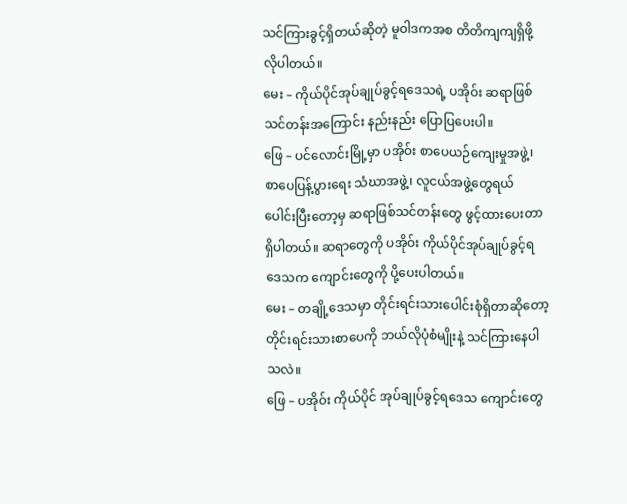သင်ကြားခွင့်ရှိတယ်ဆိုတဲ့ မူဝါဒကအစ တိတိကျကျရှိဖို့ လိုပါတယ်။
မေး – ကိုယ်ပိုင်အုပ်ချုပ်ခွင့်ရဒေသရဲ့ ပအိုဝ်း ဆရာဖြစ်သင်တန်းအကြောင်း နည်းနည်း ပြောပြပေးပါ။
ဖြေ – ပင်လောင်းမြို့မှာ ပအိုဝ်း စာပေယဉ်ကျေးမှုအဖွဲ့၊ စာပေပြန့်ပွားရေး သံဃာအဖွဲ့၊ လူငယ်အဖွဲ့တွေရယ် ပေါင်းပြီးတော့မှ ဆရာဖြစ်သင်တန်းတွေ ဖွင့်ထားပေးတာ ရှိပါတယ်။ ဆရာတွေကို ပအိုဝ်း ကိုယ်ပိုင်အုပ်ချုပ်ခွင့်ရဒေသက ကျောင်းတွေကို ပို့ပေးပါတယ်။
မေး – တချို့ဒေသမှာ တိုင်းရင်းသားပေါင်းစုံရှိတာဆိုတော့ တိုင်းရင်းသားစာပေကို ဘယ်လိုပုံစံမျိုးနဲ့ သင်ကြားနေပါသလဲ။
ဖြေ – ပအိုဝ်း ကိုယ်ပိုင် အုပ်ချုပ်ခွင့်ရဒေသ ကျောင်းတွေ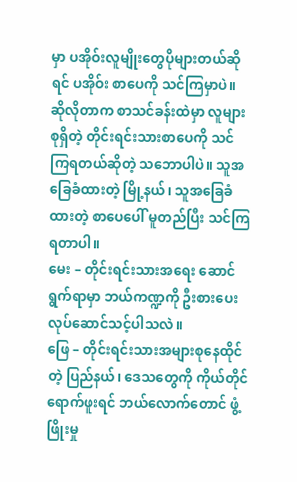မှာ ပအိုဝ်းလူမျိုးတွေပိုများတယ်ဆိုရင် ပအိုဝ်း စာပေကို သင်ကြမှာပဲ။ ဆိုလိုတာက စာသင်ခန်းထဲမှာ လူများစုရှိတဲ့ တိုင်းရင်းသားစာပေကို သင်ကြရတယ်ဆိုတဲ့ သဘောပါပဲ။ သူအခြေခံထားတဲ့ မြို့နယ်၊ သူအခြေခံထားတဲ့ စာပေပေါ် မူတည်ပြီး သင်ကြရတာပါ။
မေး – တိုင်းရင်းသားအရေး ဆောင်ရွက်ရာမှာ ဘယ်ကဏ္ဍကို ဦးစားပေး လုပ်ဆောင်သင့်ပါသလဲ။
ဖြေ – တိုင်းရင်းသားအများစုနေထိုင်တဲ့ ပြည်နယ်၊ ဒေသတွေကို ကိုယ်တိုင် ရောက်ဖူးရင် ဘယ်လောက်တောင် ဖွံ့ဖြိုးမှု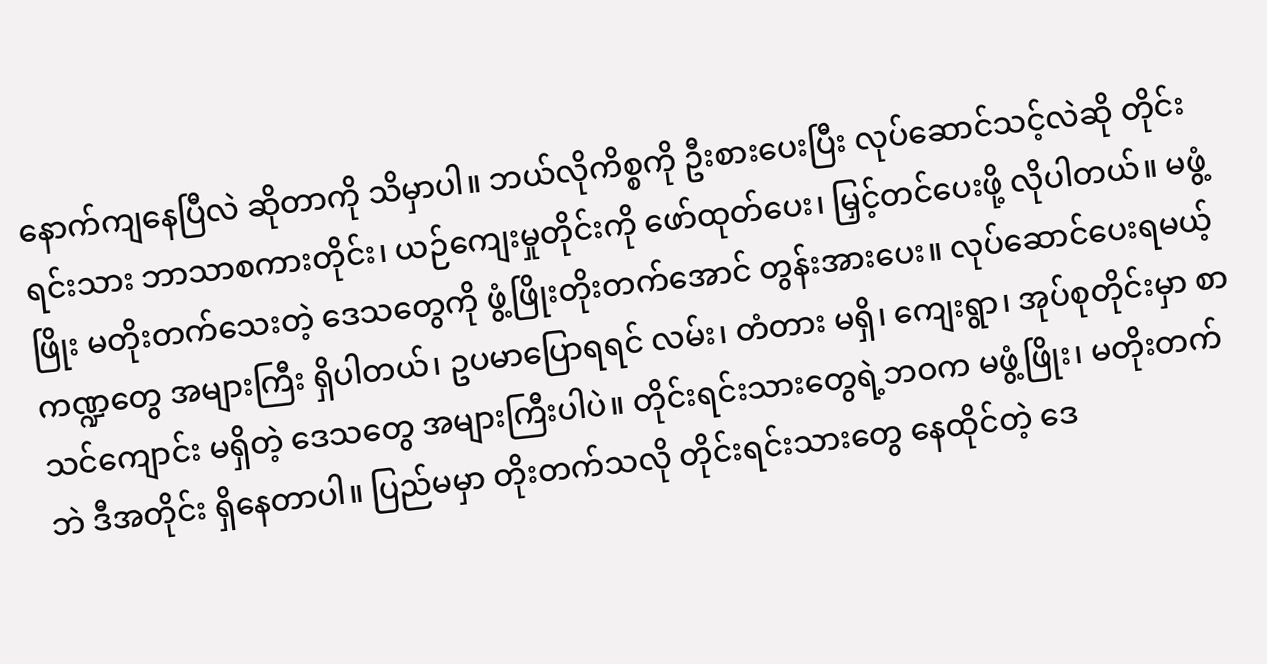နောက်ကျနေပြီလဲ ဆိုတာကို သိမှာပါ။ ဘယ်လိုကိစ္စကို ဦးစားပေးပြီး လုပ်ဆောင်သင့်လဲဆို တိုင်းရင်းသား ဘာသာစကားတိုင်း၊ ယဉ်ကျေးမှုတိုင်းကို ဖော်ထုတ်ပေး၊ မြှင့်တင်ပေးဖို့ လိုပါတယ်။ မဖွံ့ဖြိုး မတိုးတက်သေးတဲ့ ဒေသတွေကို ဖွံ့ဖြိုးတိုးတက်အောင် တွန်းအားပေး။ လုပ်ဆောင်ပေးရမယ့် ကဏ္ဍတွေ အများကြီး ရှိပါတယ်၊ ဥပမာပြောရရင် လမ်း၊ တံတား မရှိ၊ ကျေးရွာ၊ အုပ်စုတိုင်းမှာ စာသင်ကျောင်း မရှိတဲ့ ဒေသတွေ အများကြီးပါပဲ။ တိုင်းရင်းသားတွေရဲ့ဘဝက မဖွံ့ဖြိုး၊ မတိုးတက်ဘဲ ဒီအတိုင်း ရှိနေတာပါ။ ပြည်မမှာ တိုးတက်သလို တိုင်းရင်းသားတွေ နေထိုင်တဲ့ ဒေ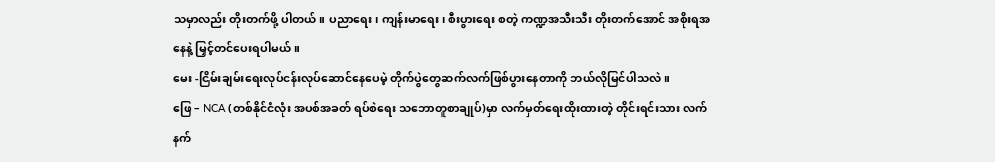သမှာလည်း တိုးတက်ဖို့ ပါတယ်။ ပညာရေး၊ ကျန်းမာရေး၊ စီးပွားရေး စတဲ့ ကဏ္ဍအသီးသီး တိုးတက်အောင် အစိုးရအနေနဲ့ မြှင့်တင်ပေးရပါမယ်။
မေး -ငြိမ်းချမ်းရေးလုပ်ငန်းလုပ်ဆောင်နေပေမဲ့ တိုက်ပွဲတွေဆက်လက်ဖြစ်ပွားနေတာကို ဘယ်လိုမြင်ပါသလဲ။
ဖြေ – NCA (တစ်နိုင်ငံလုံး အပစ်အခတ် ရပ်စဲရေး သဘောတူစာချုပ်)မှာ လက်မှတ်ရေးထိုးထားတဲ့ တိုင်းရင်းသား လက်နက်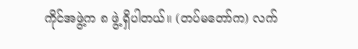ကိုင်အဖွဲ့က ၈ ဖွဲ့ ရှိပါတယ်။ (တပ်မတော်က) လက်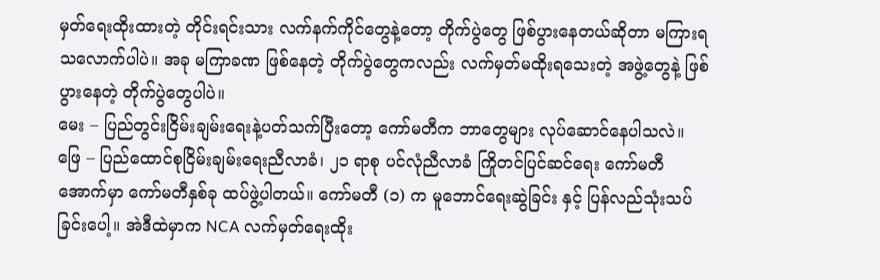မှတ်ရေးထိုးထားတဲ့ တိုင်းရင်းသား လက်နက်ကိုင်တွေနဲ့တော့ တိုက်ပွဲတွေ ဖြစ်ပွားနေတယ်ဆိုတာ မကြားရသလောက်ပါပဲ။ အခု မကြာခဏ ဖြစ်နေတဲ့ တိုက်ပွဲတွေကလည်း လက်မှတ်မထိုးရသေးတဲ့ အဖွဲ့တွေနဲ့ ဖြစ်ပွားနေတဲ့ တိုက်ပွဲတွေပါပဲ။
မေး – ပြည်တွင်းငြိမ်းချမ်းရေးနဲ့ပတ်သက်ပြီးတော့ ကော်မတီက ဘာတွေများ လုပ်ဆောင်နေပါသလဲ။
ဖြေ – ပြည်ထောင်စုငြိမ်းချမ်းရေးညီလာခံ၊ ၂၁ ရာစု ပင်လုံညီလာခံ ကြိုတင်ပြင်ဆင်ရေး ကော်မတီ အောက်မှာ ကော်မတီနှစ်ခု ထပ်ဖွဲ့ပါတယ်။ ကော်မတီ (၁) က မူဘောင်ရေးဆွဲခြင်း နှင့် ပြန်လည်သုံးသပ်ခြင်းပေါ့။ အဲဒီထဲမှာက NCA လက်မှတ်ရေးထိုး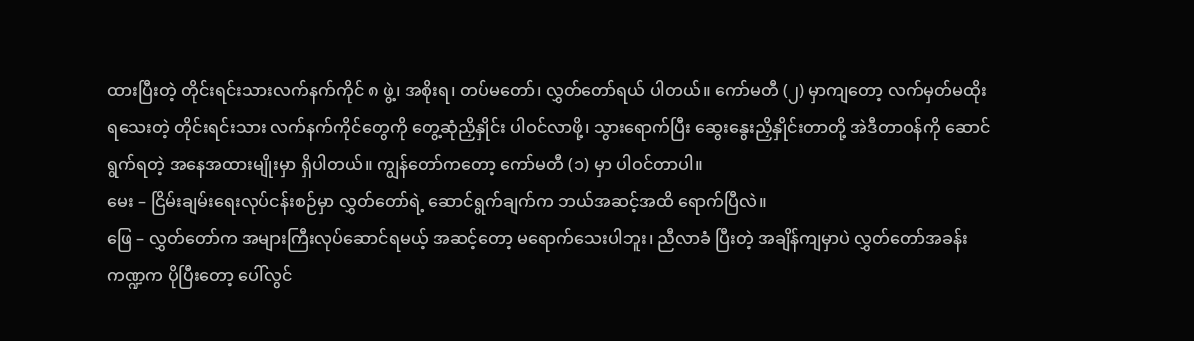ထားပြီးတဲ့ တိုင်းရင်းသားလက်နက်ကိုင် ၈ ဖွဲ့၊ အစိုးရ၊ တပ်မတော်၊ လွှတ်တော်ရယ် ပါတယ်။ ကော်မတီ (၂) မှာကျတော့ လက်မှတ်မထိုးရသေးတဲ့ တိုင်းရင်းသား လက်နက်ကိုင်တွေကို တွေ့ဆုံညှိနှိုင်း ပါဝင်လာဖို့၊ သွားရောက်ပြီး ဆွေးနွေးညှိနှိုင်းတာတို့ အဲဒီတာဝန်ကို ဆောင်ရွက်ရတဲ့ အနေအထားမျိုးမှာ ရှိပါတယ်။ ကျွန်တော်ကတော့ ကော်မတီ (၁) မှာ ပါဝင်တာပါ။
မေး – ငြိမ်းချမ်းရေးလုပ်ငန်းစဉ်မှာ လွှတ်တော်ရဲ့ ဆောင်ရွက်ချက်က ဘယ်အဆင့်အထိ ရောက်ပြီလဲ။
ဖြေ – လွှတ်တော်က အများကြီးလုပ်ဆောင်ရမယ့် အဆင့်တော့ မရောက်သေးပါဘူး၊ ညီလာခံ ပြီးတဲ့ အချိန်ကျမှာပဲ လွှတ်တော်အခန်းကဏ္ဍက ပိုပြီးတော့ ပေါ်လွင်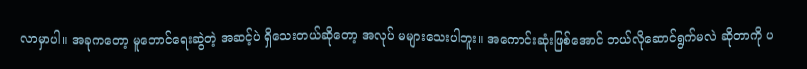လာမှာပါ။ အခုကတော့ မူဘောင်ရေးဆွဲတဲ့ အဆင့်ပဲ ရှိသေးတယ်ဆိုတော့ အလုပ် မများသေးပါဘူး။ အကောင်းဆုံးဖြစ်အောင် ဘယ်လိုဆောင်ရွက်မလဲ ဆိုတာကို ပ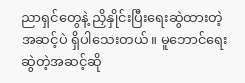ညာရှင်တွေနဲ့ ညှိနှိုင်းပြီးရေးဆွဲထားတဲ့ အဆင့်ပဲ ရှိပါသေးတယ်။ မူဘောင်ရေးဆွဲတဲ့အဆင့်ဆို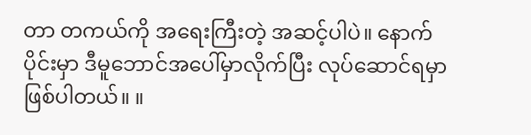တာ တကယ်ကို အရေးကြီးတဲ့ အဆင့်ပါပဲ။ နောက်ပိုင်းမှာ ဒီမူဘောင်အပေါ်မှာလိုက်ပြီး လုပ်ဆောင်ရမှာ ဖြစ်ပါတယ်။ ။